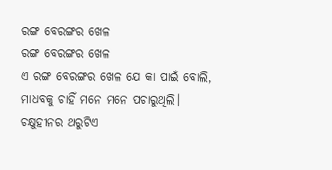ରଙ୍ଗ ବେରଙ୍ଗର ଖେଳ
ରଙ୍ଗ ବେରଙ୍ଗର ଖେଳ
ଏ ରଙ୍ଗ ବେରଙ୍ଗର ଖେଳ ଯେ କା ପାଇଁ ବୋଲି,
ମାଧବକୁ ଚାହିଁ ମନେ ମନେ ପଚାରୁଥିଲି।
ଚକ୍ଷୁହୀନର ଥରୁଟିଏ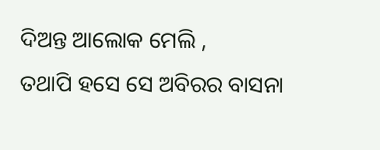ଦିଅନ୍ତ ଆଲୋକ ମେଲି ,
ତଥାପି ହସେ ସେ ଅବିରର ବାସନା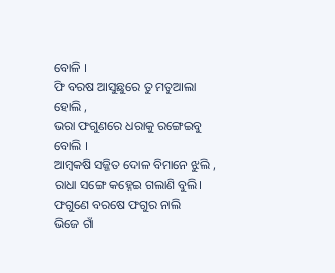ବୋଳି ।
ଫି ବରଷ ଆସୁଛୁରେ ତୁ ମତୁଆଲା ହୋଲି ,
ଭରା ଫଗୁଣରେ ଧରାକୁ ରଙ୍ଗେଇବୁ ବୋଲି ।
ଆମ୍ବକଷି ସଜ୍ଜିତ ଦୋଳ ବିମାନେ ଝୁଲି ,
ରାଧା ସଙ୍ଗେ କହ୍ନେଇ ଗଲାଣି ବୁଲି।
ଫଗୁଣେ ବରଷେ ଫଗୁର ନାଲି
ଭିଜେ ଗାଁ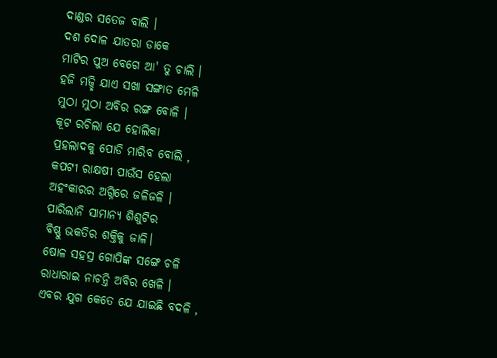ଦାଣ୍ଡର ସତେଜ ବାଲି ।
ଦଶ ଦୋଳ ଯାତରା ଡାକେ
ମାଟିର ପୁଅ ବେଗେ ଆ' ତୁ ଚାଲି ।
ହଜି ମଜ୍ଛି ଯାଏ ସଖା ସଙ୍ଗାତ ମେଳି
ମୁଠା ମୁଠା ଅବିର ରଙ୍ଗ ବୋଳି ।
କୂଟ ରଚିଲା ଯେ ହୋଲିକା
ପ୍ରହଲାଦକୁ ପୋଡି ମାରିବ ବୋଲି ,
କପଟୀ ରାକ୍ଷଷୀ ପାଉଁସ ହେଲା
ଅହଂକାରର ଅଗ୍ନିରେ ଜଳିଜଳି ।
ପାରିଲାନି ସାମାନ୍ୟ ଶିଶୁଟିର
ବିଷ୍ଣୁ ଭକତିର ଶକ୍ତିକୁ ଜାଳି।
ଷୋଳ ସହସ୍ର ଗୋପିଙ୍କ ସଙ୍ଗେ ଚଳି
ରାଧାରାଇ ନାଚନ୍ତି ଅବିର ଖେଳି ।
ଏବର ଯୁଗ କେତେ ଯେ ଯାଇଛି ବଦଳି ,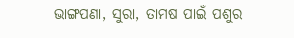ଭାଙ୍ଗପଣା, ସୁରା, ତାମଷ ପାଇଁ ପଶୁର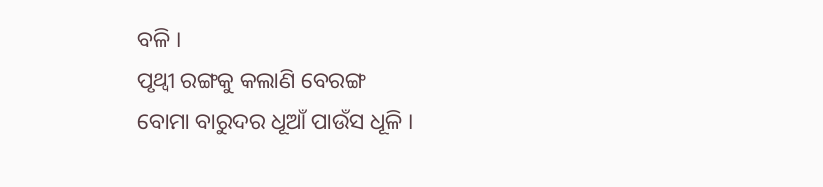ବଳି ।
ପୃଥ୍ୱୀ ରଙ୍ଗକୁ କଲାଣି ବେରଙ୍ଗ
ବୋମା ବାରୁଦର ଧୂଆଁ ପାଉଁସ ଧୂଳି ।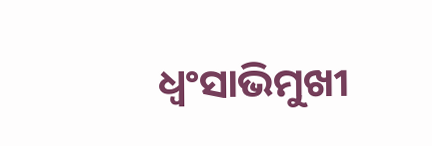ଧ୍ୱଂସାଭିମୁଖୀ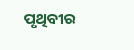ପୃଥିବୀର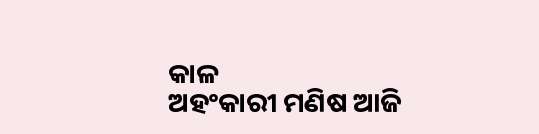କାଳ
ଅହଂକାରୀ ମଣିଷ ଆଜି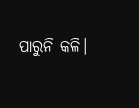ପାରୁନି କଳି।